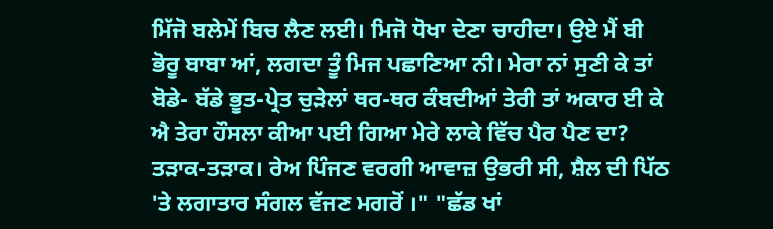ਮਿੱਜੋ ਬਲੇਮੇਂ ਬਿਚ ਲੈਣ ਲਈ। ਮਿਜੋ ਧੋਖਾ ਦੇਣਾ ਚਾਹੀਦਾ। ਉਏ ਮੈਂ ਬੀ ਭੋਰੂ ਬਾਬਾ ਆਂ, ਲਗਦਾ ਤੂੰ ਮਿਜ ਪਛਾਣਿਆ ਨੀ। ਮੇਰਾ ਨਾਂ ਸੁਣੀ ਕੇ ਤਾਂ ਬੋਡੇ- ਬੱਡੇ ਭੂਤ-ਪ੍ਰੇਤ ਚੁੜੇਲਾਂ ਥਰ-ਥਰ ਕੰਬਦੀਆਂ ਤੇਰੀ ਤਾਂ ਅਕਾਰ ਈ ਕੇ ਐ ਤੇਰਾ ਹੌਸਲਾ ਕੀਆ ਪਈ ਗਿਆ ਮੇਰੇ ਲਾਕੇ ਵਿੱਚ ਪੈਰ ਪੈਣ ਦਾ? ਤੜਾਕ-ਤੜਾਕ। ਰੇਅ ਪਿੰਜਣ ਵਰਗੀ ਆਵਾਜ਼ ਉਭਰੀ ਸੀ, ਸ਼ੈਲ ਦੀ ਪਿੱਠ 'ਤੇ ਲਗਾਤਾਰ ਸੰਗਲ ਵੱਜਣ ਮਗਰੋਂ ।" "ਛੱਡ ਖਾਂ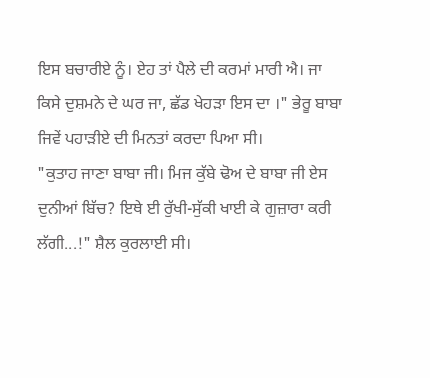ਇਸ ਬਚਾਰੀਏ ਨੂੰ। ਏਹ ਤਾਂ ਪੈਲੇ ਦੀ ਕਰਮਾਂ ਮਾਰੀ ਐ। ਜਾ ਕਿਸੇ ਦੁਸ਼ਮਨੇ ਦੇ ਘਰ ਜਾ, ਛੱਡ ਖੇਹੜਾ ਇਸ ਦਾ ।" ਭੇਰੂ ਬਾਬਾ ਜਿਵੇਂ ਪਹਾੜੀਏ ਦੀ ਮਿਨਤਾਂ ਕਰਦਾ ਪਿਆ ਸੀ।
"ਕੁਤਾਹ ਜਾਣਾ ਬਾਬਾ ਜੀ। ਮਿਜ ਕੁੱਬੇ ਢੋਅ ਦੇ ਬਾਬਾ ਜੀ ਏਸ ਦੁਨੀਆਂ ਬਿੱਚ? ਇਥੇ ਈ ਰੁੱਖੀ-ਸੁੱਕੀ ਖਾਈ ਕੇ ਗੁਜ਼ਾਰਾ ਕਰੀ ਲੱਗੀ...!" ਸ਼ੈਲ ਕੁਰਲਾਈ ਸੀ।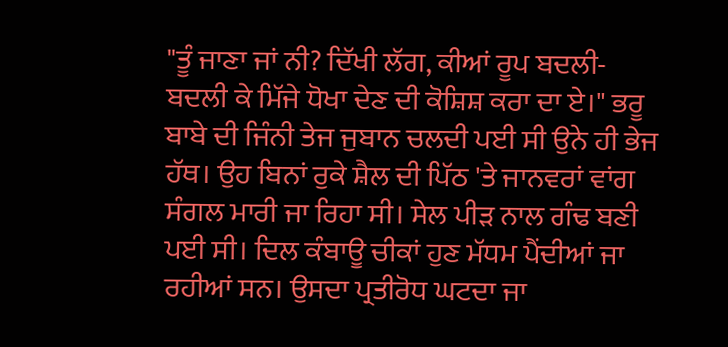"ਤੂੰ ਜਾਣਾ ਜਾਂ ਨੀ? ਦਿੱਖੀ ਲੱਗ, ਕੀਆਂ ਰੂਪ ਬਦਲੀ-ਬਦਲੀ ਕੇ ਮਿੱਜੇ ਧੋਖਾ ਦੇਣ ਦੀ ਕੋਸ਼ਿਸ਼ ਕਰਾ ਦਾ ਏ।" ਭਰੂ ਬਾਬੇ ਦੀ ਜਿੰਨੀ ਤੇਜ ਜੁਬਾਨ ਚਲਦੀ ਪਈ ਸੀ ਉਨੇ ਹੀ ਭੇਜ ਹੱਥ। ਉਹ ਬਿਨਾਂ ਰੁਕੇ ਸ਼ੈਲ ਦੀ ਪਿੱਠ 'ਤੇ ਜਾਨਵਰਾਂ ਵਾਂਗ ਸੰਗਲ ਮਾਰੀ ਜਾ ਰਿਹਾ ਸੀ। ਸੇਲ ਪੀੜ ਨਾਲ ਗੰਢ ਬਣੀ ਪਈ ਸੀ। ਦਿਲ ਕੰਬਾਊ ਚੀਕਾਂ ਹੁਣ ਮੱਧਮ ਪੈਂਦੀਆਂ ਜਾ ਰਹੀਆਂ ਸਨ। ਉਸਦਾ ਪ੍ਰਤੀਰੋਧ ਘਟਦਾ ਜਾ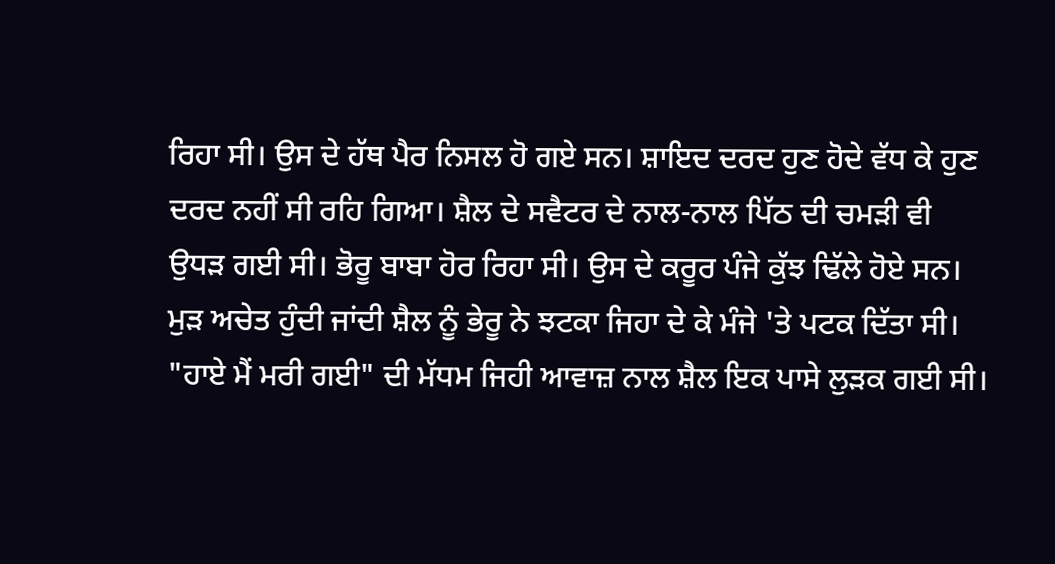ਰਿਹਾ ਸੀ। ਉਸ ਦੇ ਹੱਥ ਪੈਰ ਨਿਸਲ ਹੋ ਗਏ ਸਨ। ਸ਼ਾਇਦ ਦਰਦ ਹੁਣ ਹੋਦੇ ਵੱਧ ਕੇ ਹੁਣ ਦਰਦ ਨਹੀਂ ਸੀ ਰਹਿ ਗਿਆ। ਸ਼ੈਲ ਦੇ ਸਵੈਟਰ ਦੇ ਨਾਲ-ਨਾਲ ਪਿੱਠ ਦੀ ਚਮੜੀ ਵੀ ਉਧੜ ਗਈ ਸੀ। ਭੋਰੂ ਬਾਬਾ ਹੋਰ ਰਿਹਾ ਸੀ। ਉਸ ਦੇ ਕਰੂਰ ਪੰਜੇ ਕੁੱਝ ਢਿੱਲੇ ਹੋਏ ਸਨ। ਮੁੜ ਅਚੇਤ ਹੁੰਦੀ ਜਾਂਦੀ ਸ਼ੈਲ ਨੂੰ ਭੇਰੂ ਨੇ ਝਟਕਾ ਜਿਹਾ ਦੇ ਕੇ ਮੰਜੇ 'ਤੇ ਪਟਕ ਦਿੱਤਾ ਸੀ। "ਹਾਏ ਮੈਂ ਮਰੀ ਗਈ" ਦੀ ਮੱਧਮ ਜਿਹੀ ਆਵਾਜ਼ ਨਾਲ ਸ਼ੈਲ ਇਕ ਪਾਸੇ ਲੁੜਕ ਗਈ ਸੀ।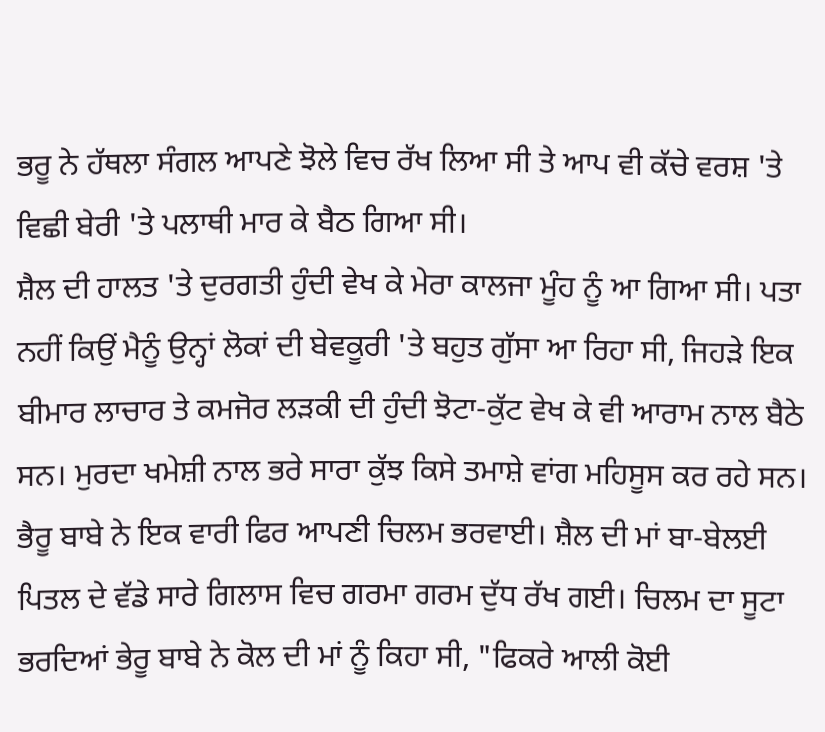ਭਰੂ ਨੇ ਹੱਥਲਾ ਸੰਗਲ ਆਪਣੇ ਝੋਲੇ ਵਿਚ ਰੱਖ ਲਿਆ ਸੀ ਤੇ ਆਪ ਵੀ ਕੱਚੇ ਵਰਸ਼ 'ਤੇ ਵਿਛੀ ਬੇਰੀ 'ਤੇ ਪਲਾਥੀ ਮਾਰ ਕੇ ਬੈਠ ਗਿਆ ਸੀ।
ਸ਼ੈਲ ਦੀ ਹਾਲਤ 'ਤੇ ਦੁਰਗਤੀ ਹੁੰਦੀ ਵੇਖ ਕੇ ਮੇਰਾ ਕਾਲਜਾ ਮੂੰਹ ਨੂੰ ਆ ਗਿਆ ਸੀ। ਪਤਾ ਨਹੀਂ ਕਿਉਂ ਮੈਨੂੰ ਉਨ੍ਹਾਂ ਲੋਕਾਂ ਦੀ ਬੇਵਕੂਰੀ 'ਤੇ ਬਹੁਤ ਗੁੱਸਾ ਆ ਰਿਹਾ ਸੀ, ਜਿਹੜੇ ਇਕ ਬੀਮਾਰ ਲਾਚਾਰ ਤੇ ਕਮਜੋਰ ਲੜਕੀ ਦੀ ਹੁੰਦੀ ਝੋਟਾ-ਕੁੱਟ ਵੇਖ ਕੇ ਵੀ ਆਰਾਮ ਨਾਲ ਬੈਠੇ ਸਨ। ਮੁਰਦਾ ਖਮੇਸ਼ੀ ਨਾਲ ਭਰੇ ਸਾਰਾ ਕੁੱਝ ਕਿਸੇ ਤਮਾਸ਼ੇ ਵਾਂਗ ਮਹਿਸੂਸ ਕਰ ਰਹੇ ਸਨ।
ਭੈਰੂ ਬਾਬੇ ਨੇ ਇਕ ਵਾਰੀ ਫਿਰ ਆਪਣੀ ਚਿਲਮ ਭਰਵਾਈ। ਸ਼ੈਲ ਦੀ ਮਾਂ ਬਾ-ਬੇਲਈ ਪਿਤਲ ਦੇ ਵੱਡੇ ਸਾਰੇ ਗਿਲਾਸ ਵਿਚ ਗਰਮਾ ਗਰਮ ਦੁੱਧ ਰੱਖ ਗਈ। ਚਿਲਮ ਦਾ ਸੂਟਾ ਭਰਦਿਆਂ ਭੇਰੂ ਬਾਬੇ ਨੇ ਕੋਲ ਦੀ ਮਾਂ ਨੂੰ ਕਿਹਾ ਸੀ, "ਫਿਕਰੇ ਆਲੀ ਕੋਈ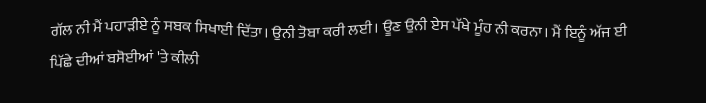ਗੱਲ ਨੀ ਮੈਂ ਪਹਾੜੀਏ ਨੂੰ ਸਬਕ ਸਿਖਾਈ ਦਿੱਤਾ। ਉਨੀ ਤੋਬਾ ਕਰੀ ਲਈ। ਊਣ ਉਨੀ ਏਸ ਪੱਖੇ ਮੂੰਹ ਨੀ ਕਰਨਾ। ਮੈਂ ਇਨੂੰ ਅੱਜ ਈ ਪਿੱਛੇ ਦੀਆਂ ਬਸੋਈਆਂ 'ਤੇ ਕੀਲੀ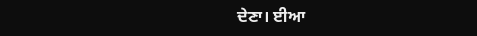ਦੇਣਾ। ਈਆ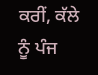ਕਰੀਂ, ਕੱਲੇ ਨੂੰ ਪੰਜ